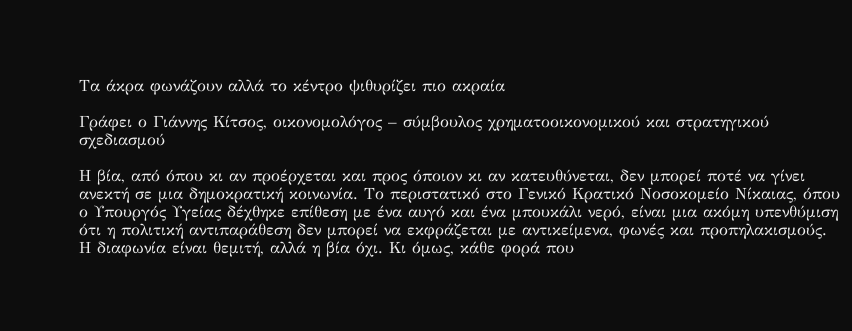Τα άκρα φωνάζουν αλλά το κέντρο ψιθυρίζει πιο ακραία

Γράφει ο Γιάννης Κίτσος, οικονομολόγος – σύμβουλος χρηματοοικονομικού και στρατηγικού σχεδιασμού

Η βία, από όπου κι αν προέρχεται και προς όποιον κι αν κατευθύνεται, δεν μπορεί ποτέ να γίνει ανεκτή σε μια δημοκρατική κοινωνία. Το περιστατικό στο Γενικό Κρατικό Νοσοκομείο Νίκαιας, όπου ο Υπουργός Υγείας δέχθηκε επίθεση με ένα αυγό και ένα μπουκάλι νερό, είναι μια ακόμη υπενθύμιση ότι η πολιτική αντιπαράθεση δεν μπορεί να εκφράζεται με αντικείμενα, φωνές και προπηλακισμούς. Η διαφωνία είναι θεμιτή, αλλά η βία όχι. Κι όμως, κάθε φορά που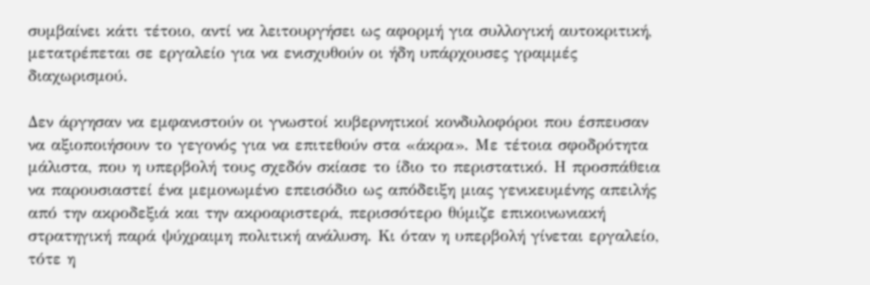συμβαίνει κάτι τέτοιο, αντί να λειτουργήσει ως αφορμή για συλλογική αυτοκριτική, μετατρέπεται σε εργαλείο για να ενισχυθούν οι ήδη υπάρχουσες γραμμές διαχωρισμού.

Δεν άργησαν να εμφανιστούν οι γνωστοί κυβερνητικοί κονδυλοφόροι που έσπευσαν να αξιοποιήσουν το γεγονός για να επιτεθούν στα «άκρα». Με τέτοια σφοδρότητα μάλιστα, που η υπερβολή τους σχεδόν σκίασε το ίδιο το περιστατικό. Η προσπάθεια να παρουσιαστεί ένα μεμονωμένο επεισόδιο ως απόδειξη μιας γενικευμένης απειλής από την ακροδεξιά και την ακροαριστερά, περισσότερο θύμιζε επικοινωνιακή στρατηγική παρά ψύχραιμη πολιτική ανάλυση. Κι όταν η υπερβολή γίνεται εργαλείο, τότε η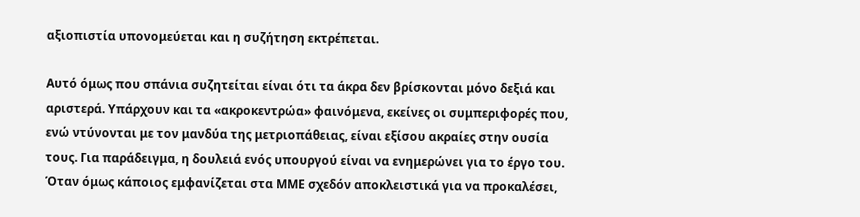αξιοπιστία υπονομεύεται και η συζήτηση εκτρέπεται.

Αυτό όμως που σπάνια συζητείται είναι ότι τα άκρα δεν βρίσκονται μόνο δεξιά και αριστερά. Υπάρχουν και τα «ακροκεντρώα» φαινόμενα, εκείνες οι συμπεριφορές που, ενώ ντύνονται με τον μανδύα της μετριοπάθειας, είναι εξίσου ακραίες στην ουσία τους. Για παράδειγμα, η δουλειά ενός υπουργού είναι να ενημερώνει για το έργο του. Όταν όμως κάποιος εμφανίζεται στα ΜΜΕ σχεδόν αποκλειστικά για να προκαλέσει,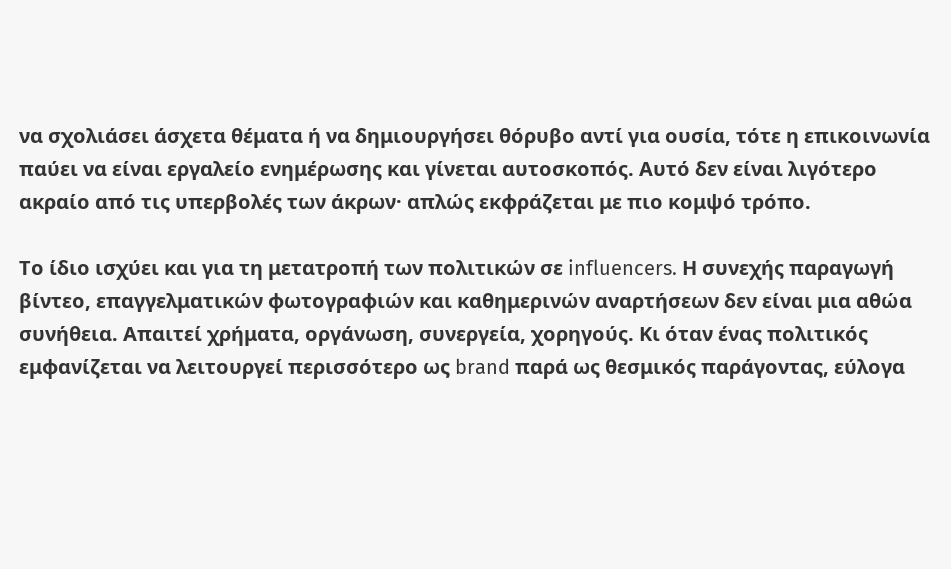να σχολιάσει άσχετα θέματα ή να δημιουργήσει θόρυβο αντί για ουσία, τότε η επικοινωνία παύει να είναι εργαλείο ενημέρωσης και γίνεται αυτοσκοπός. Αυτό δεν είναι λιγότερο ακραίο από τις υπερβολές των άκρων· απλώς εκφράζεται με πιο κομψό τρόπο.

Το ίδιο ισχύει και για τη μετατροπή των πολιτικών σε influencers. Η συνεχής παραγωγή βίντεο, επαγγελματικών φωτογραφιών και καθημερινών αναρτήσεων δεν είναι μια αθώα συνήθεια. Απαιτεί χρήματα, οργάνωση, συνεργεία, χορηγούς. Κι όταν ένας πολιτικός εμφανίζεται να λειτουργεί περισσότερο ως brand παρά ως θεσμικός παράγοντας, εύλογα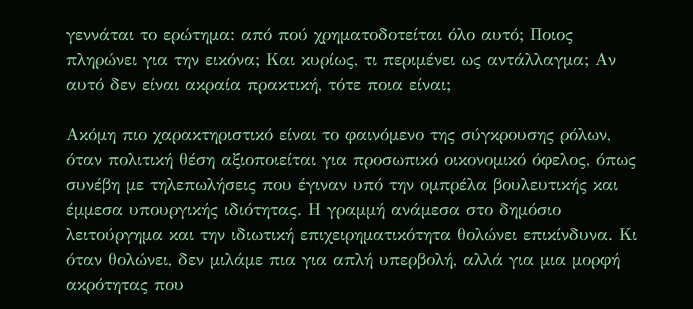γεννάται το ερώτημα: από πού χρηματοδοτείται όλο αυτό; Ποιος πληρώνει για την εικόνα; Και κυρίως, τι περιμένει ως αντάλλαγμα; Αν αυτό δεν είναι ακραία πρακτική, τότε ποια είναι;

Ακόμη πιο χαρακτηριστικό είναι το φαινόμενο της σύγκρουσης ρόλων, όταν πολιτική θέση αξιοποιείται για προσωπικό οικονομικό όφελος, όπως συνέβη με τηλεπωλήσεις που έγιναν υπό την ομπρέλα βουλευτικής και έμμεσα υπουργικής ιδιότητας. Η γραμμή ανάμεσα στο δημόσιο λειτούργημα και την ιδιωτική επιχειρηματικότητα θολώνει επικίνδυνα. Κι όταν θολώνει, δεν μιλάμε πια για απλή υπερβολή, αλλά για μια μορφή ακρότητας που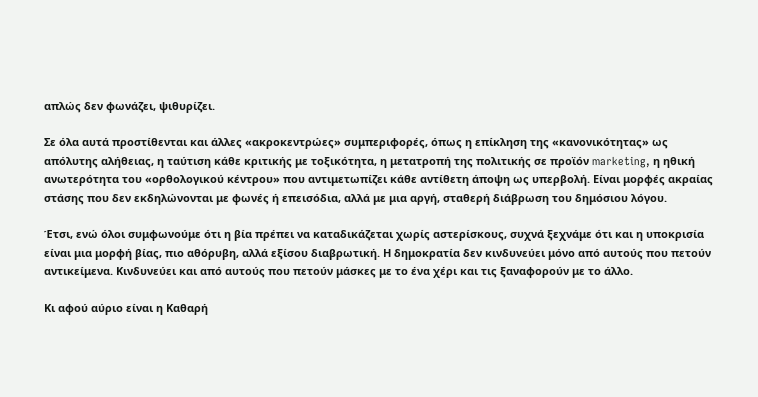απλώς δεν φωνάζει, ψιθυρίζει.

Σε όλα αυτά προστίθενται και άλλες «ακροκεντρώες» συμπεριφορές, όπως η επίκληση της «κανονικότητας» ως απόλυτης αλήθειας, η ταύτιση κάθε κριτικής με τοξικότητα, η μετατροπή της πολιτικής σε προϊόν marketing, η ηθική ανωτερότητα του «ορθολογικού κέντρου» που αντιμετωπίζει κάθε αντίθετη άποψη ως υπερβολή. Είναι μορφές ακραίας στάσης που δεν εκδηλώνονται με φωνές ή επεισόδια, αλλά με μια αργή, σταθερή διάβρωση του δημόσιου λόγου.

Έτσι, ενώ όλοι συμφωνούμε ότι η βία πρέπει να καταδικάζεται χωρίς αστερίσκους, συχνά ξεχνάμε ότι και η υποκρισία είναι μια μορφή βίας, πιο αθόρυβη, αλλά εξίσου διαβρωτική. Η δημοκρατία δεν κινδυνεύει μόνο από αυτούς που πετούν αντικείμενα. Κινδυνεύει και από αυτούς που πετούν μάσκες με το ένα χέρι και τις ξαναφορούν με το άλλο.

Κι αφού αύριο είναι η Καθαρή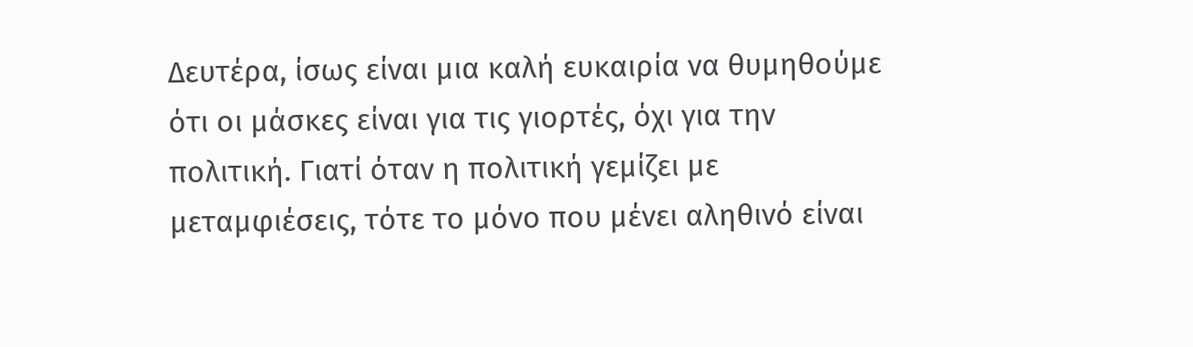Δευτέρα, ίσως είναι μια καλή ευκαιρία να θυμηθούμε ότι οι μάσκες είναι για τις γιορτές, όχι για την πολιτική. Γιατί όταν η πολιτική γεμίζει με μεταμφιέσεις, τότε το μόνο που μένει αληθινό είναι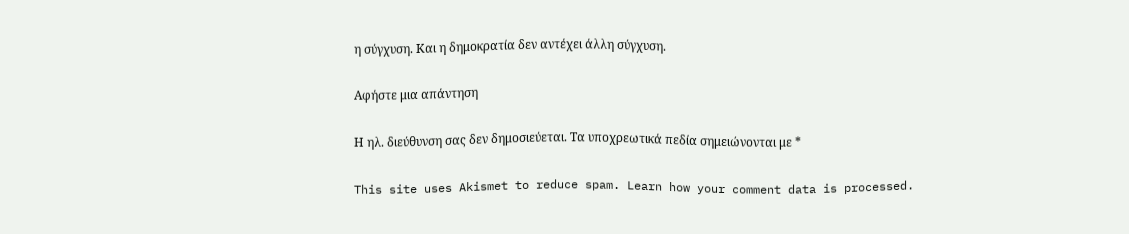η σύγχυση. Και η δημοκρατία δεν αντέχει άλλη σύγχυση.

Αφήστε μια απάντηση

Η ηλ. διεύθυνση σας δεν δημοσιεύεται. Τα υποχρεωτικά πεδία σημειώνονται με *

This site uses Akismet to reduce spam. Learn how your comment data is processed.